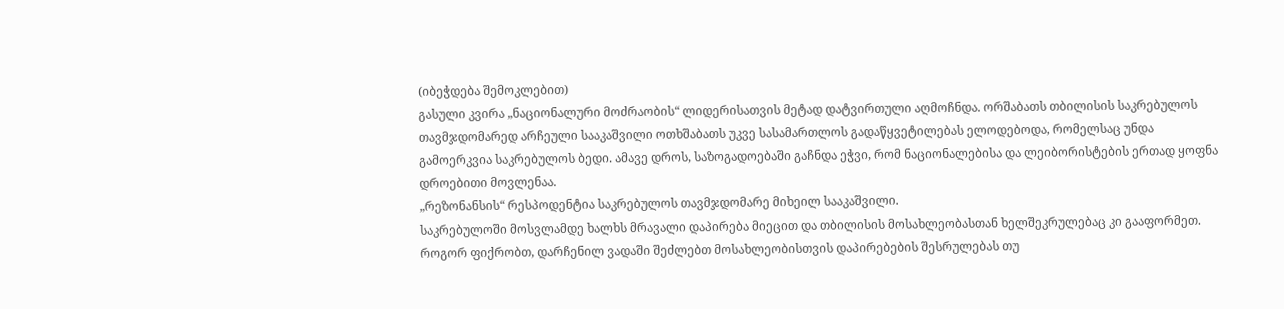(იბეჭდება შემოკლებით)
გასული კვირა „ნაციონალური მოძრაობის“ ლიდერისათვის მეტად დატვირთული აღმოჩნდა. ორშაბათს თბილისის საკრებულოს თავმჯდომარედ არჩეული სააკაშვილი ოთხშაბათს უკვე სასამართლოს გადაწყვეტილებას ელოდებოდა, რომელსაც უნდა გამოერკვია საკრებულოს ბედი. ამავე დროს, საზოგადოებაში გაჩნდა ეჭვი, რომ ნაციონალებისა და ლეიბორისტების ერთად ყოფნა დროებითი მოვლენაა.
„რეზონანსის“ რესპოდენტია საკრებულოს თავმჯდომარე მიხეილ სააკაშვილი.
საკრებულოში მოსვლამდე ხალხს მრავალი დაპირება მიეცით და თბილისის მოსახლეობასთან ხელშეკრულებაც კი გააფორმეთ. როგორ ფიქრობთ, დარჩენილ ვადაში შეძლებთ მოსახლეობისთვის დაპირებების შესრულებას თუ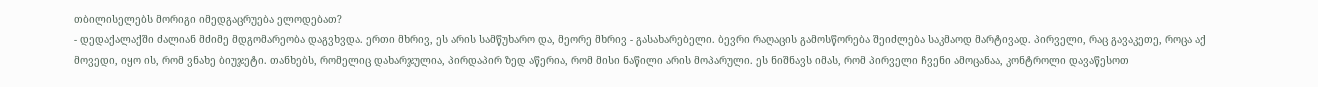თბილისელებს მორიგი იმედგაცრუება ელოდებათ?
- დედაქალაქში ძალიან მძიმე მდგომარეობა დაგვხვდა. ერთი მხრივ, ეს არის სამწუხარო და, მეორე მხრივ - გასახარებელი. ბევრი რაღაცის გამოსწორება შეიძლება საკმაოდ მარტივად. პირველი, რაც გავაკეთე, როცა აქ მოვედი, იყო ის, რომ ვნახე ბიუჯეტი. თანხებს, რომელიც დახარჯულია, პირდაპირ ზედ აწერია, რომ მისი ნაწილი არის მოპარული. ეს ნიშნავს იმას, რომ პირველი ჩვენი ამოცანაა, კონტროლი დავაწესოთ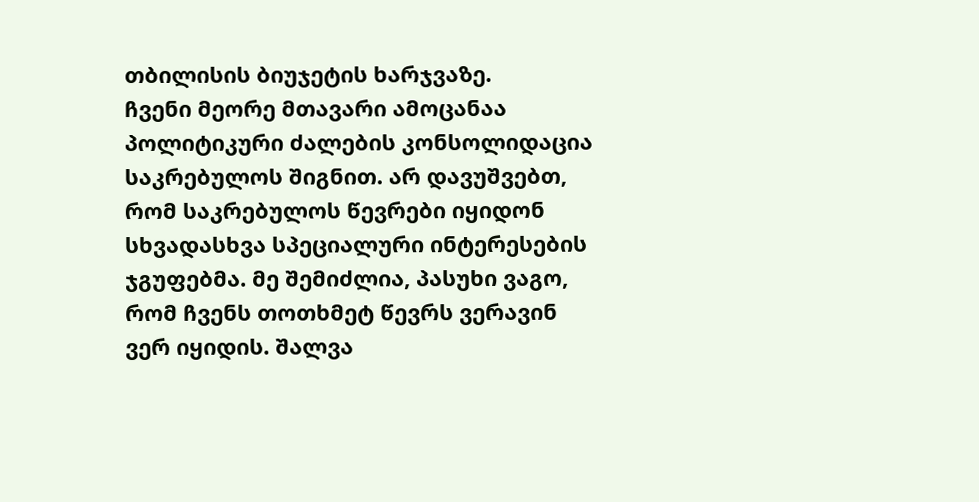თბილისის ბიუჯეტის ხარჯვაზე.
ჩვენი მეორე მთავარი ამოცანაა პოლიტიკური ძალების კონსოლიდაცია საკრებულოს შიგნით. არ დავუშვებთ, რომ საკრებულოს წევრები იყიდონ სხვადასხვა სპეციალური ინტერესების ჯგუფებმა. მე შემიძლია, პასუხი ვაგო, რომ ჩვენს თოთხმეტ წევრს ვერავინ ვერ იყიდის. შალვა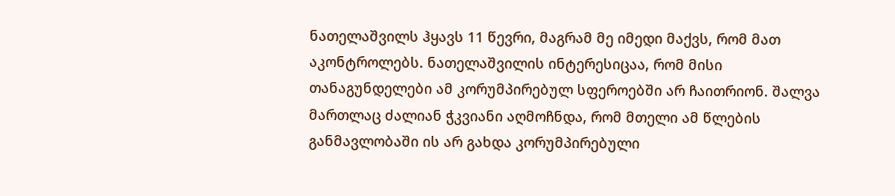ნათელაშვილს ჰყავს 11 წევრი, მაგრამ მე იმედი მაქვს, რომ მათ აკონტროლებს. ნათელაშვილის ინტერესიცაა, რომ მისი თანაგუნდელები ამ კორუმპირებულ სფეროებში არ ჩაითრიონ. შალვა მართლაც ძალიან ჭკვიანი აღმოჩნდა, რომ მთელი ამ წლების განმავლობაში ის არ გახდა კორუმპირებული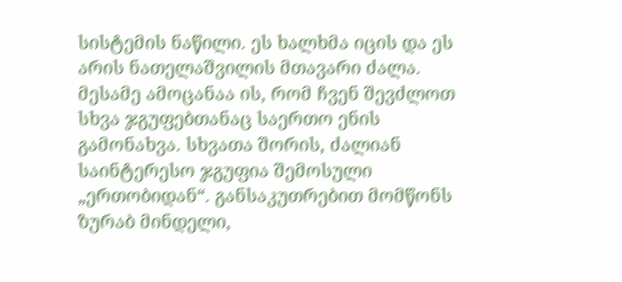სისტემის ნაწილი. ეს ხალხმა იცის და ეს არის ნათელაშვილის მთავარი ძალა.
მესამე ამოცანაა ის, რომ ჩვენ შევძლოთ სხვა ჯგუფებთანაც საერთო ენის გამონახვა. სხვათა შორის, ძალიან საინტერესო ჯგუფია შემოსული „ერთობიდან“. განსაკუთრებით მომწონს ზურაბ მინდელი,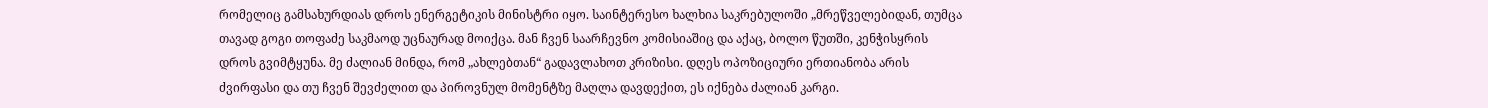რომელიც გამსახურდიას დროს ენერგეტიკის მინისტრი იყო. საინტერესო ხალხია საკრებულოში „მრეწველებიდან, თუმცა თავად გოგი თოფაძე საკმაოდ უცნაურად მოიქცა. მან ჩვენ საარჩევნო კომისიაშიც და აქაც, ბოლო წუთში, კენჭისყრის დროს გვიმტყუნა. მე ძალიან მინდა, რომ „ახლებთან“ გადავლახოთ კრიზისი. დღეს ოპოზიციური ერთიანობა არის ძვირფასი და თუ ჩვენ შევძელით და პიროვნულ მომენტზე მაღლა დავდექით, ეს იქნება ძალიან კარგი.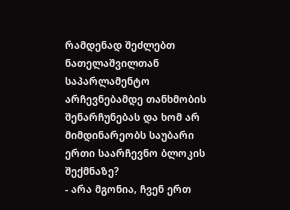რამდენად შეძლებთ ნათელაშვილთან საპარლამენტო არჩევნებამდე თანხმობის შენარჩუნებას და ხომ არ მიმდინარეობს საუბარი ერთი საარჩევნო ბლოკის შექმნაზე?
- არა მგონია, ჩვენ ერთ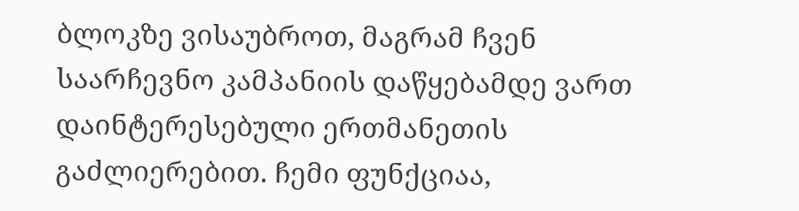ბლოკზე ვისაუბროთ, მაგრამ ჩვენ საარჩევნო კამპანიის დაწყებამდე ვართ დაინტერესებული ერთმანეთის გაძლიერებით. ჩემი ფუნქციაა,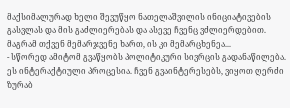მაქსიმალურად ხელი შევუწყო ნათელაშვილის ინიციატივების გასვლას და მის გაძლიერებას და ასევე ჩვენც ვძლიერდებით.
მაგრამ თქვენ მემარჯვენე ხართ, ის კი მემარცხენეა...
- სწორედ ამიტომ გვაწყობს პოლიტიკური სივრცის გადანაწილება. ეს ინტერაქტიული პროცესია. ჩვენ გვაინტერესებს, ვიყოთ ღერძი ზურაბ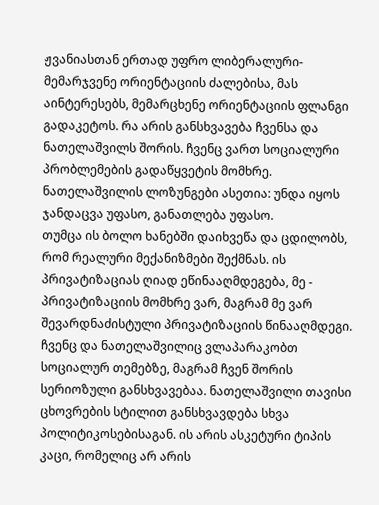ჟვანიასთან ერთად უფრო ლიბერალური-მემარჯვენე ორიენტაციის ძალებისა, მას აინტერესებს, მემარცხენე ორიენტაციის ფლანგი გადაკეტოს. რა არის განსხვავება ჩვენსა და ნათელაშვილს შორის. ჩვენც ვართ სოციალური პრობლემების გადაწყვეტის მომხრე. ნათელაშვილის ლოზუნგები ასეთია: უნდა იყოს ჯანდაცვა უფასო, განათლება უფასო.
თუმცა ის ბოლო ხანებში დაიხვეწა და ცდილობს, რომ რეალური მექანიზმები შექმნას. ის პრივატიზაციას ღიად ეწინააღმდეგება, მე - პრივატიზაციის მომხრე ვარ, მაგრამ მე ვარ შევარდნაძისტული პრივატიზაციის წინააღმდეგი. ჩვენც და ნათელაშვილიც ვლაპარაკობთ სოციალურ თემებზე, მაგრამ ჩვენ შორის სერიოზული განსხვავებაა. ნათელაშვილი თავისი ცხოვრების სტილით განსხვავდება სხვა პოლიტიკოსებისაგან. ის არის ასკეტური ტიპის კაცი, რომელიც არ არის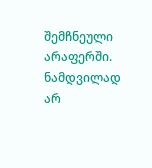შემჩნეული არაფერში. ნამდვილად არ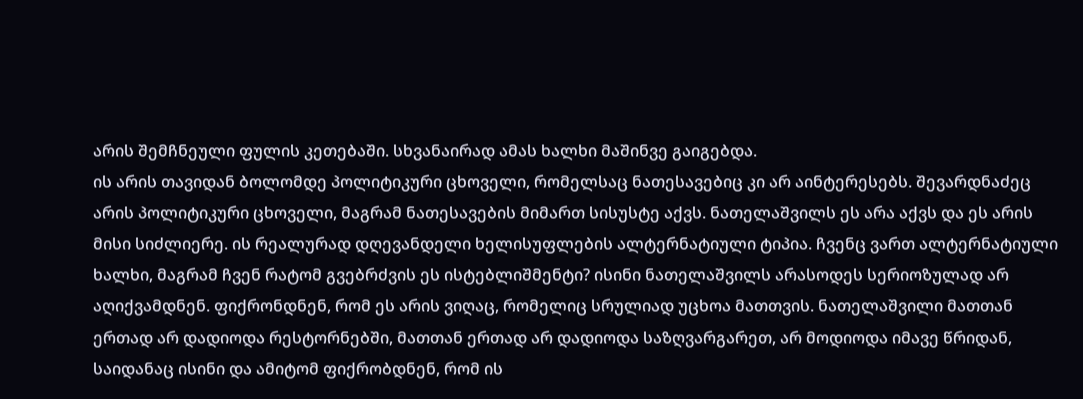არის შემჩნეული ფულის კეთებაში. სხვანაირად ამას ხალხი მაშინვე გაიგებდა.
ის არის თავიდან ბოლომდე პოლიტიკური ცხოველი, რომელსაც ნათესავებიც კი არ აინტერესებს. შევარდნაძეც არის პოლიტიკური ცხოველი, მაგრამ ნათესავების მიმართ სისუსტე აქვს. ნათელაშვილს ეს არა აქვს და ეს არის მისი სიძლიერე. ის რეალურად დღევანდელი ხელისუფლების ალტერნატიული ტიპია. ჩვენც ვართ ალტერნატიული ხალხი, მაგრამ ჩვენ რატომ გვებრძვის ეს ისტებლიშმენტი? ისინი ნათელაშვილს არასოდეს სერიოზულად არ აღიქვამდნენ. ფიქრონდნენ, რომ ეს არის ვიღაც, რომელიც სრულიად უცხოა მათთვის. ნათელაშვილი მათთან ერთად არ დადიოდა რესტორნებში, მათთან ერთად არ დადიოდა საზღვარგარეთ, არ მოდიოდა იმავე წრიდან, საიდანაც ისინი და ამიტომ ფიქრობდნენ, რომ ის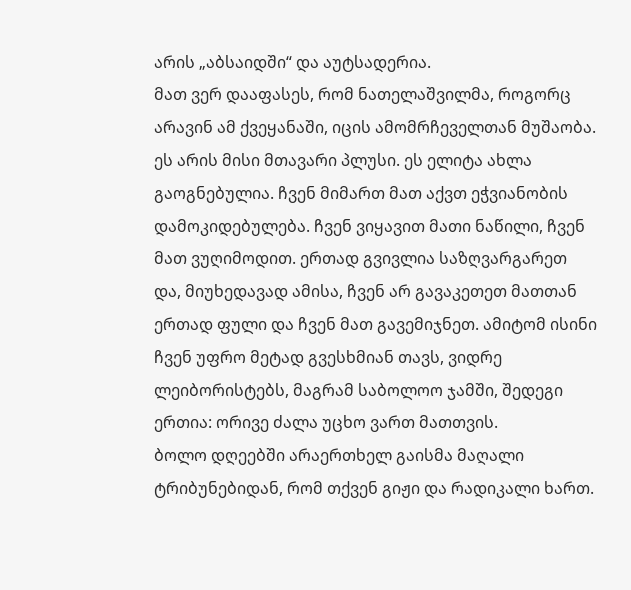არის „აბსაიდში“ და აუტსადერია.
მათ ვერ დააფასეს, რომ ნათელაშვილმა, როგორც არავინ ამ ქვეყანაში, იცის ამომრჩეველთან მუშაობა. ეს არის მისი მთავარი პლუსი. ეს ელიტა ახლა გაოგნებულია. ჩვენ მიმართ მათ აქვთ ეჭვიანობის დამოკიდებულება. ჩვენ ვიყავით მათი ნაწილი, ჩვენ მათ ვუღიმოდით. ერთად გვივლია საზღვარგარეთ და, მიუხედავად ამისა, ჩვენ არ გავაკეთეთ მათთან ერთად ფული და ჩვენ მათ გავემიჯნეთ. ამიტომ ისინი ჩვენ უფრო მეტად გვესხმიან თავს, ვიდრე ლეიბორისტებს, მაგრამ საბოლოო ჯამში, შედეგი ერთია: ორივე ძალა უცხო ვართ მათთვის.
ბოლო დღეებში არაერთხელ გაისმა მაღალი ტრიბუნებიდან, რომ თქვენ გიჟი და რადიკალი ხართ.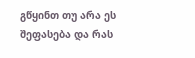გწყინთ თუ არა ეს შეფასება და რას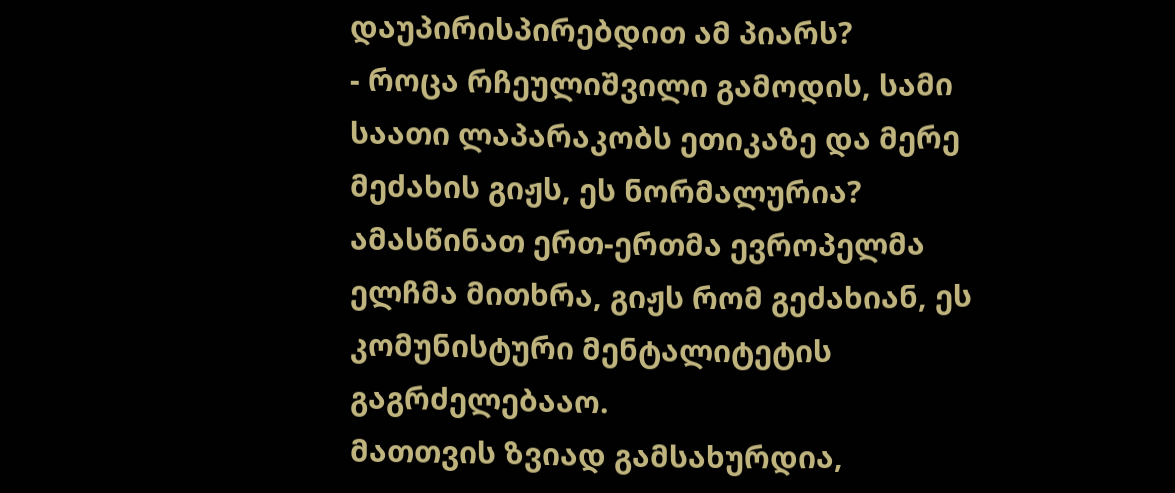დაუპირისპირებდით ამ პიარს?
- როცა რჩეულიშვილი გამოდის, სამი საათი ლაპარაკობს ეთიკაზე და მერე მეძახის გიჟს, ეს ნორმალურია? ამასწინათ ერთ-ერთმა ევროპელმა ელჩმა მითხრა, გიჟს რომ გეძახიან, ეს კომუნისტური მენტალიტეტის გაგრძელებააო.
მათთვის ზვიად გამსახურდია,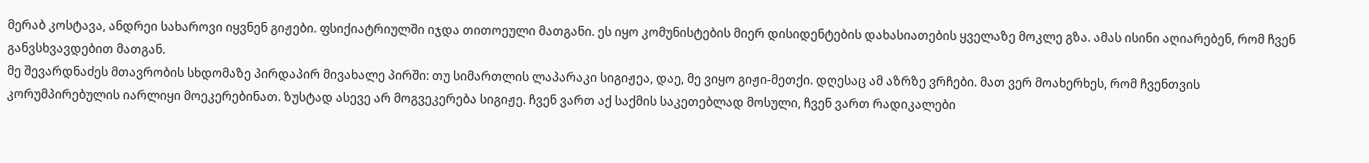მერაბ კოსტავა, ანდრეი სახაროვი იყვნენ გიჟები. ფსიქიატრიულში იჯდა თითოეული მათგანი. ეს იყო კომუნისტების მიერ დისიდენტების დახასიათების ყველაზე მოკლე გზა. ამას ისინი აღიარებენ, რომ ჩვენ განვსხვავდებით მათგან.
მე შევარდნაძეს მთავრობის სხდომაზე პირდაპირ მივახალე პირში: თუ სიმართლის ლაპარაკი სიგიჟეა, დაე, მე ვიყო გიჟი-მეთქი. დღესაც ამ აზრზე ვრჩები. მათ ვერ მოახერხეს, რომ ჩვენთვის კორუმპირებულის იარლიყი მოეკერებინათ. ზუსტად ასევე არ მოგვეკერება სიგიჟე. ჩვენ ვართ აქ საქმის საკეთებლად მოსული, ჩვენ ვართ რადიკალები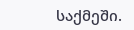საქმეში.